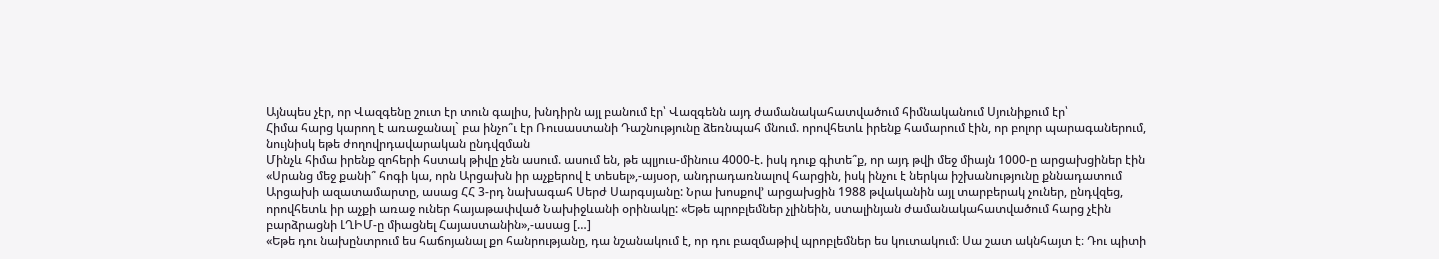Այնպես չէր, որ Վազգենը շուտ էր տուն գալիս, խնդիրն այլ բանում էր՝ Վազգենն այդ ժամանակահատվածում հիմնականում Սյունիքում էր՝
Հիմա հարց կարող է առաջանալ` բա ինչո՞ւ էր Ռուսաստանի Դաշնությունը ձեռնպահ մնում. որովհետև իրենք համարում էին, որ բոլոր պարագաներում, նույնիսկ եթե ժողովրդավարական ընդվզման
Մինչև հիմա իրենք զոհերի հստակ թիվը չեն ասում. ասում են, թե պլյուս-մինուս 4000-է. իսկ դուք գիտե՞ք, որ այդ թվի մեջ միայն 1000-ը արցախցիներ էին
«Սրանց մեջ քանի՞ հոգի կա, որն Արցախն իր աչքերով է տեսել»,-այսօր, անդրադառնալով հարցին, իսկ ինչու է ներկա իշխանությունը քննադատում Արցախի ազատամարտը, ասաց ՀՀ 3-րդ նախագահ Սերժ Սարգսյանը: Նրա խոսքով’ արցախցին 1988 թվականին այլ տարբերակ չուներ, ընդվզեց, որովհետև իր աչքի առաջ ուներ հայաթափված Նախիջևանի օրինակը: «Եթե պրոբլեմներ չլինեին, ստալինյան ժամանակահատվածում հարց չէին բարձրացնի ԼՂԻՄ-ը միացնել Հայաստանին»,-ասաց […]
«Եթե դու նախընտրում ես հաճոյանալ քո հանրությանը, դա նշանակում է, որ դու բազմաթիվ պրոբլեմներ ես կուտակում։ Սա շատ ակնհայտ է։ Դու պիտի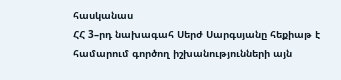հասկանաս
ՀՀ 3–րդ նախագահ Սերժ Սարգսյանը հեքիաթ է համարում գործող իշխանությունների այն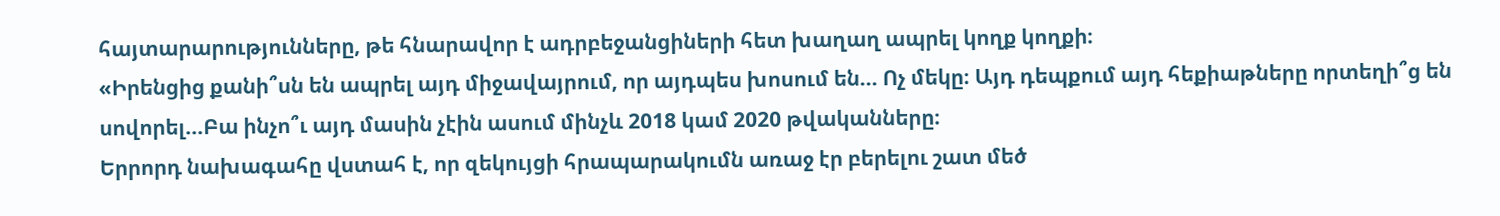հայտարարությունները, թե հնարավոր է ադրբեջանցիների հետ խաղաղ ապրել կողք կողքի։
«Իրենցից քանի՞սն են ապրել այդ միջավայրում, որ այդպես խոսում են… Ոչ մեկը։ Այդ դեպքում այդ հեքիաթները որտեղի՞ց են սովորել…Բա ինչո՞ւ այդ մասին չէին ասում մինչև 2018 կամ 2020 թվականները։
Երրորդ նախագահը վստահ է, որ զեկույցի հրապարակումն առաջ էր բերելու շատ մեծ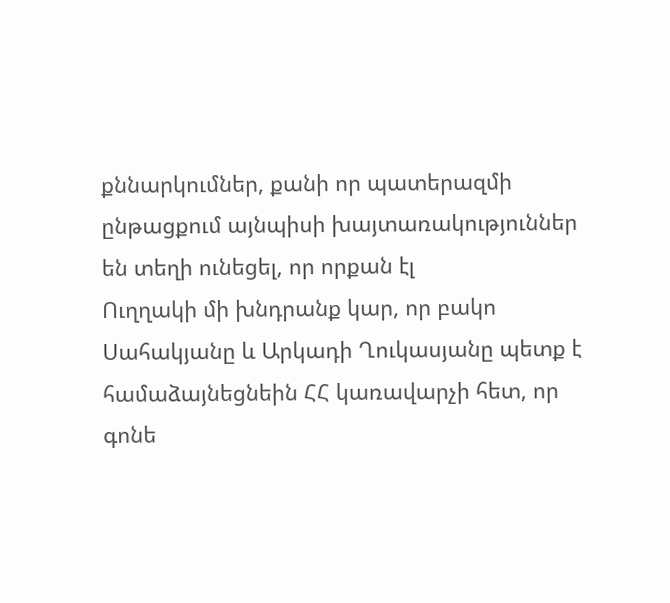քննարկումներ, քանի որ պատերազմի ընթացքում այնպիսի խայտառակություններ են տեղի ունեցել, որ որքան էլ
Ուղղակի մի խնդրանք կար, որ բակո Սահակյանը և Արկադի Ղուկասյանը պետք է համաձայնեցնեին ՀՀ կառավարչի հետ, որ գոնե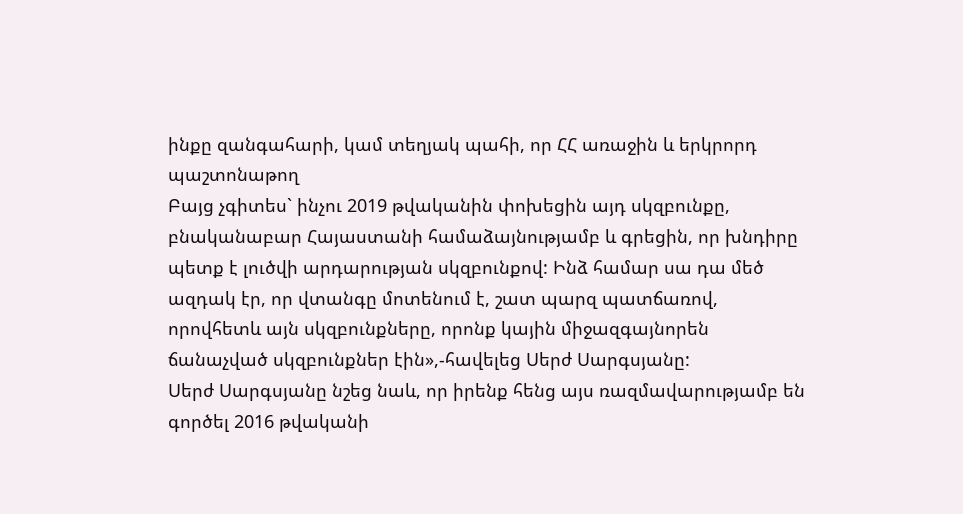ինքը զանգահարի, կամ տեղյակ պահի, որ ՀՀ առաջին և երկրորդ պաշտոնաթող
Բայց չգիտես` ինչու 2019 թվականին փոխեցին այդ սկզբունքը, բնականաբար Հայաստանի համաձայնությամբ և գրեցին, որ խնդիրը պետք է լուծվի արդարության սկզբունքով: Ինձ համար սա դա մեծ ազդակ էր, որ վտանգը մոտենում է, շատ պարզ պատճառով, որովհետև այն սկզբունքները, որոնք կային միջազգայնորեն ճանաչված սկզբունքներ էին»,-հավելեց Սերժ Սարգսյանը:
Սերժ Սարգսյանը նշեց նաև, որ իրենք հենց այս ռազմավարությամբ են գործել 2016 թվականի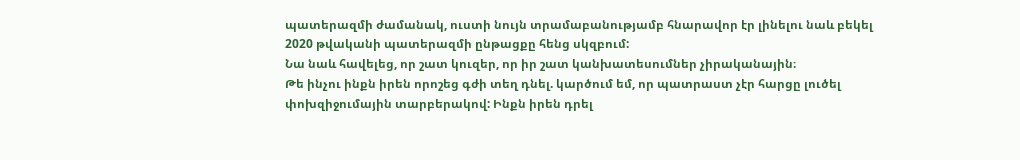պատերազմի ժամանակ, ուստի նույն տրամաբանությամբ հնարավոր էր լինելու նաև բեկել 2020 թվականի պատերազմի ընթացքը հենց սկզբում:
Նա նաև հավելեց, որ շատ կուզեր, որ իր շատ կանխատեսումներ չիրականային։
Թե ինչու ինքն իրեն որոշեց գժի տեղ դնել. կարծում եմ, որ պատրաստ չէր հարցը լուծել փոխզիջումային տարբերակով: Ինքն իրեն դրել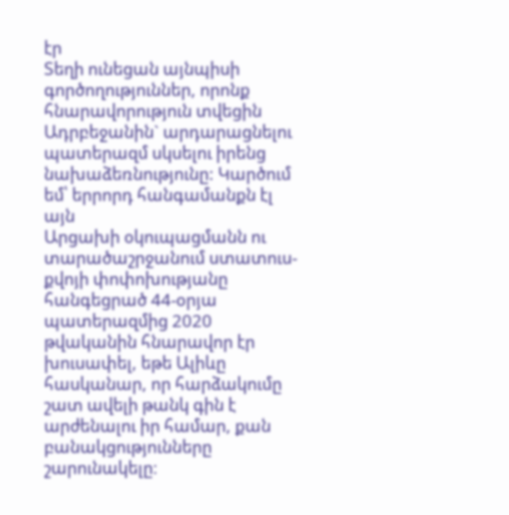էր
Տեղի ունեցան այնպիսի գործողություններ, որոնք հնարավորություն տվեցին Ադրբեջանին` արդարացնելու պատերազմ սկսելու իրենց նախաձեռնությունը: Կարծում եմ՝ երրորդ հանգամանքն էլ այն
Արցախի օկուպացմանն ու տարածաշրջանում ստատուս-քվոյի փոփոխությանը հանգեցրած 44-օրյա պատերազմից 2020 թվականին հնարավոր էր խուսափել, եթե Ալիևը հասկանար, որ հարձակումը շատ ավելի թանկ գին է արժենալու իր համար, քան բանակցությունները շարունակելը։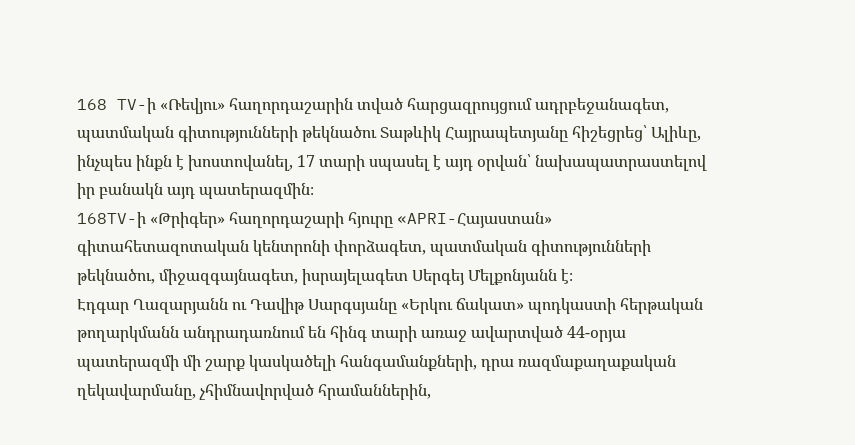168 TV-ի «Ռեվյու» հաղորդաշարին տված հարցազրույցում ադրբեջանագետ, պատմական գիտությունների թեկնածու Տաթևիկ Հայրապետյանը հիշեցրեց՝ Ալիևը, ինչպես ինքն է խոստովանել, 17 տարի սպասել է այդ օրվան՝ նախապատրաստելով իր բանակն այդ պատերազմին։
168TV-ի «Թրիգեր» հաղորդաշարի հյուրը «APRI-Հայաստան» գիտահետազոտական կենտրոնի փորձագետ, պատմական գիտությունների թեկնածու, միջազգայնագետ, իսրայելագետ Սերգեյ Մելքոնյանն է։
Էդգար Ղազարյանն ու Դավիթ Սարգսյանը «Երկու ճակատ» պոդկաստի հերթական թողարկմանն անդրադառնում են հինգ տարի առաջ ավարտված 44-օրյա պատերազմի մի շարք կասկածելի հանգամանքների, դրա ռազմաքաղաքական ղեկավարմանը, չհիմնավորված հրամաններին,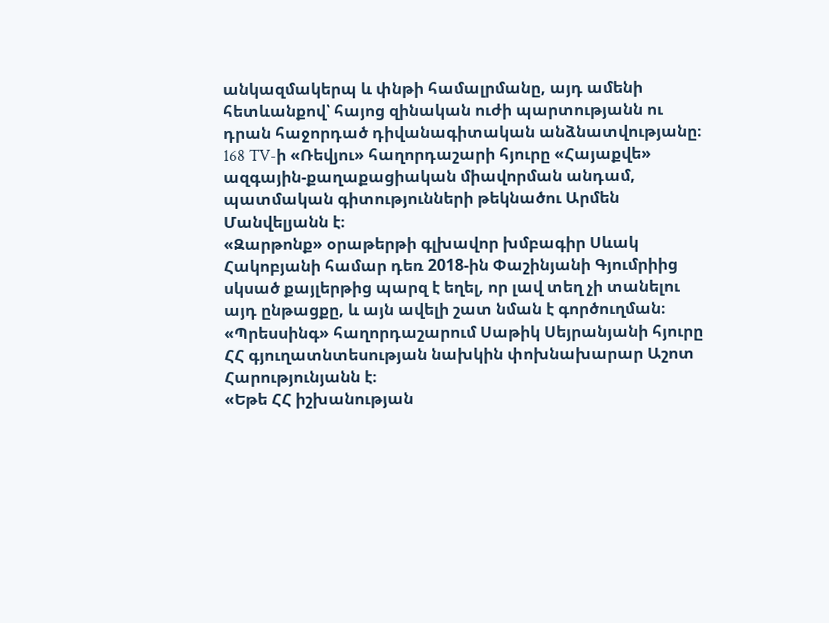անկազմակերպ և փնթի համալրմանը, այդ ամենի հետևանքով՝ հայոց զինական ուժի պարտությանն ու դրան հաջորդած դիվանագիտական անձնատվությանը։
168 TV-ի «Ռեվյու» հաղորդաշարի հյուրը «Հայաքվե» ազգային-քաղաքացիական միավորման անդամ, պատմական գիտությունների թեկնածու Արմեն Մանվելյանն է։
«Զարթոնք» օրաթերթի գլխավոր խմբագիր Սևակ Հակոբյանի համար դեռ 2018-ին Փաշինյանի Գյումրիից սկսած քայլերթից պարզ է եղել, որ լավ տեղ չի տանելու այդ ընթացքը, և այն ավելի շատ նման է գործուղման։
«Պրեսսինգ» հաղորդաշարում Սաթիկ Սեյրանյանի հյուրը ՀՀ գյուղատնտեսության նախկին փոխնախարար Աշոտ Հարությունյանն է։
«Եթե ՀՀ իշխանության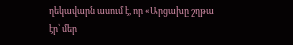ղեկավարն ասում է, որ «Արցախը շղթա էր՝ մեր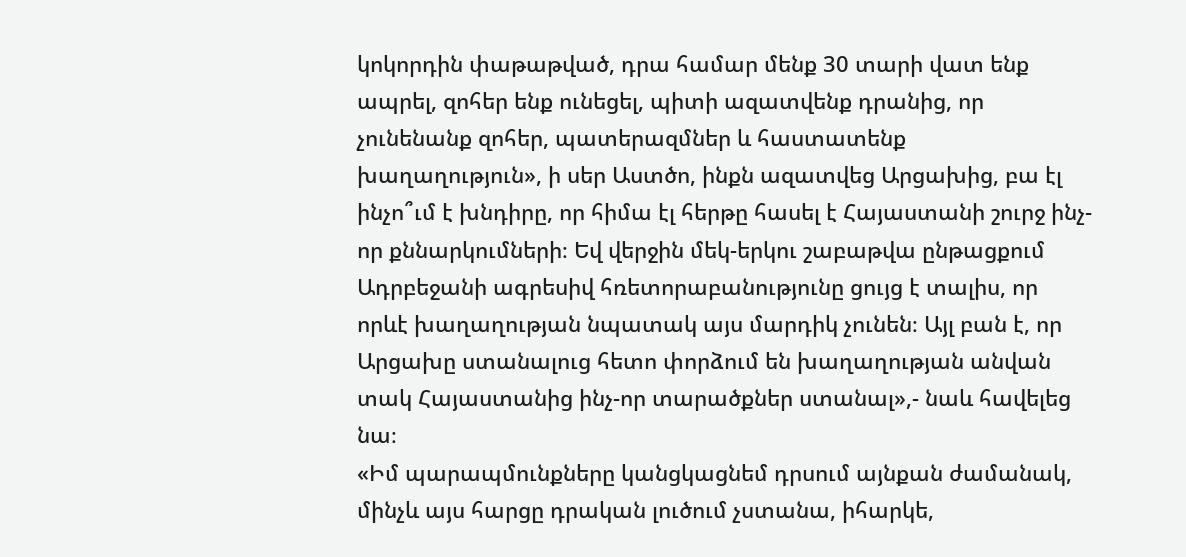կոկորդին փաթաթված, դրա համար մենք 30 տարի վատ ենք ապրել, զոհեր ենք ունեցել, պիտի ազատվենք դրանից, որ չունենանք զոհեր, պատերազմներ և հաստատենք խաղաղություն», ի սեր Աստծո, ինքն ազատվեց Արցախից, բա էլ ինչո՞ւմ է խնդիրը, որ հիմա էլ հերթը հասել է Հայաստանի շուրջ ինչ-որ քննարկումների։ Եվ վերջին մեկ-երկու շաբաթվա ընթացքում Ադրբեջանի ագրեսիվ հռետորաբանությունը ցույց է տալիս, որ որևէ խաղաղության նպատակ այս մարդիկ չունեն։ Այլ բան է, որ Արցախը ստանալուց հետո փորձում են խաղաղության անվան տակ Հայաստանից ինչ-որ տարածքներ ստանալ»,- նաև հավելեց նա։
«Իմ պարապմունքները կանցկացնեմ դրսում այնքան ժամանակ, մինչև այս հարցը դրական լուծում չստանա, իհարկե,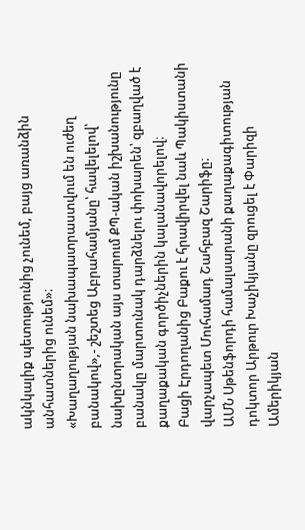ակնկալիք պետությունից չունեմ, բայց առանձին անհատներից ունեմ»։
«Խաղաղության նախապատրաստվում են ուժեղ բանակով»,- շեշտեց Աբրահամյանը՝ հավելելով՝ նախընտրական այս տարում ՔՊ-ական իշխանությունը բանակը մարտունակ դարձնելու փոխարեն՝ զբաղված է քաղաքական գործիչներին կալանավորելով։
Բացի Էրդողանից Բաքու է հրավիրվել նաև Պակիստանի վարչապետ Մուհամադ Շահբազ Շարիֆը։
ԱՄՆ Սթենֆորդի համալսարանի քաղաքագիտության դոկտոր Արթուր Խաչիկյանը զրուցել է Փարիզի Ամերիկյան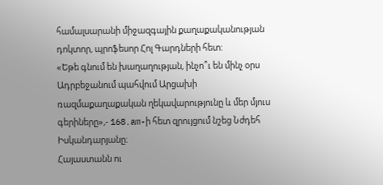համալսարանի միջազգային քաղաքականության դոկտոր, պրոֆեսոր Հոլ Գարդների հետ:
«Եթե գնում են խաղաղության, ինչո՞ւ են մինչ օրս Ադրբեջանում պահվում Արցախի ռազմաքաղաքական ղեկավարությունը և մեր մյուս գերիները»,- 168.am-ի հետ զրույցում նշեց Նժդեհ Իսկանդարյանը։
Հայաստանն ու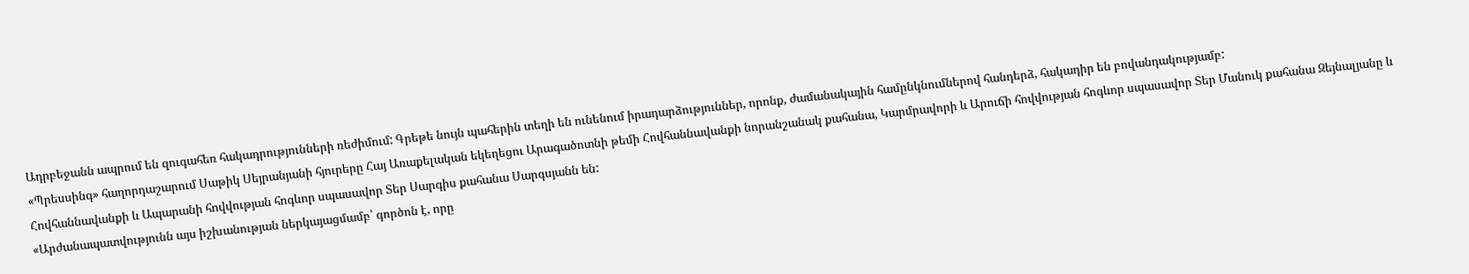Ադրբեջանն ապրում են զուգահեռ հակադրությունների ռեժիմում: Գրեթե նույն պահերին տեղի են ունենում իրադարձություններ, որոնք, ժամանակային համընկնումներով հանդերձ, հակադիր են բովանդակությամբ:
«Պրեսսինգ» հաղորդաշարում Սաթիկ Սեյրանյանի հյուրերը Հայ Առաքելական եկեղեցու Արագածոտնի թեմի Հովհաննավանքի նորանշանակ քահանա, Կարմրավորի և Արուճի հովվության հոգևոր սպասավոր Տեր Մանուկ քահանա Զեյնալյանը և Հովհաննավանքի և Ապարանի հովվության հոգևոր սպասավոր Տեր Սարգիս քահանա Սարգսյանն են:
«Արժանապատվությունն այս իշխանության ներկայացմամբ՝ գործոն է, որը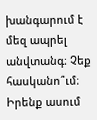խանգարում է մեզ ապրել անվտանգ։ Չեք հասկանո՞ւմ։ Իրենք ասում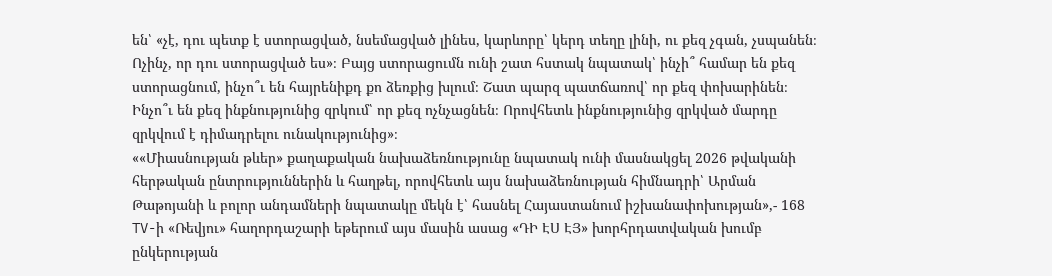են՝ «չէ, դու պետք է ստորացված, նսեմացված լինես, կարևորը՝ կերդ տեղը լինի, ու քեզ չգան, չսպանեն։ Ոչինչ, որ դու ստորացված ես»։ Բայց ստորացումն ունի շատ հստակ նպատակ՝ ինչի՞ համար են քեզ ստորացնում, ինչո՞ւ են հայրենիքդ քո ձեռքից խլում։ Շատ պարզ պատճառով՝ որ քեզ փոխարինեն։ Ինչո՞ւ են քեզ ինքնությունից զրկում՝ որ քեզ ոչնչացնեն։ Որովհետև ինքնությունից զրկված մարդը զրկվում է դիմադրելու ունակությունից»։
««Միասնության թևեր» քաղաքական նախաձեռնությունը նպատակ ունի մասնակցել 2026 թվականի հերթական ընտրություններին և հաղթել, որովհետև այս նախաձեռնության հիմնադրի՝ Արման Թաթոյանի և բոլոր անդամների նպատակը մեկն է՝ հասնել Հայաստանում իշխանափոխության»,- 168 TV-ի «Ռեվյու» հաղորդաշարի եթերում այս մասին ասաց «ԴԻ ԷՍ ԷՅ» խորհրդատվական խումբ ընկերության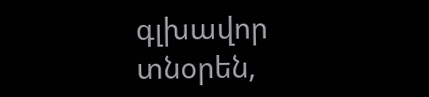գլխավոր տնօրեն,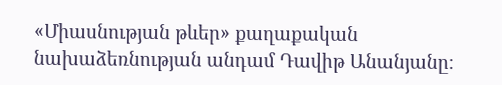«Միասնության թևեր» քաղաքական նախաձեռնության անդամ Դավիթ Անանյանը։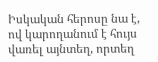Իսկական հերոսը նա է, ով կարողանում է հույս վառել այնտեղ, որտեղ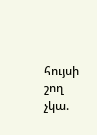հույսի շող չկա.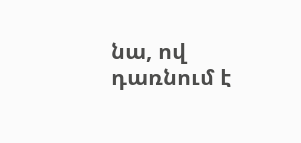նա, ով դառնում է